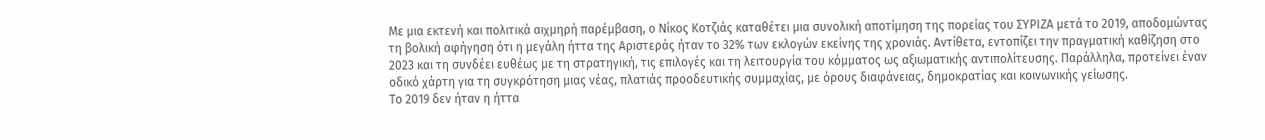Με μια εκτενή και πολιτικά αιχμηρή παρέμβαση, ο Νίκος Κοτζιάς καταθέτει μια συνολική αποτίμηση της πορείας του ΣΥΡΙΖΑ μετά το 2019, αποδομώντας τη βολική αφήγηση ότι η μεγάλη ήττα της Αριστεράς ήταν το 32% των εκλογών εκείνης της χρονιάς. Αντίθετα, εντοπίζει την πραγματική καθίζηση στο 2023 και τη συνδέει ευθέως με τη στρατηγική, τις επιλογές και τη λειτουργία του κόμματος ως αξιωματικής αντιπολίτευσης. Παράλληλα, προτείνει έναν οδικό χάρτη για τη συγκρότηση μιας νέας, πλατιάς προοδευτικής συμμαχίας, με όρους διαφάνειας, δημοκρατίας και κοινωνικής γείωσης.
Το 2019 δεν ήταν η ήττα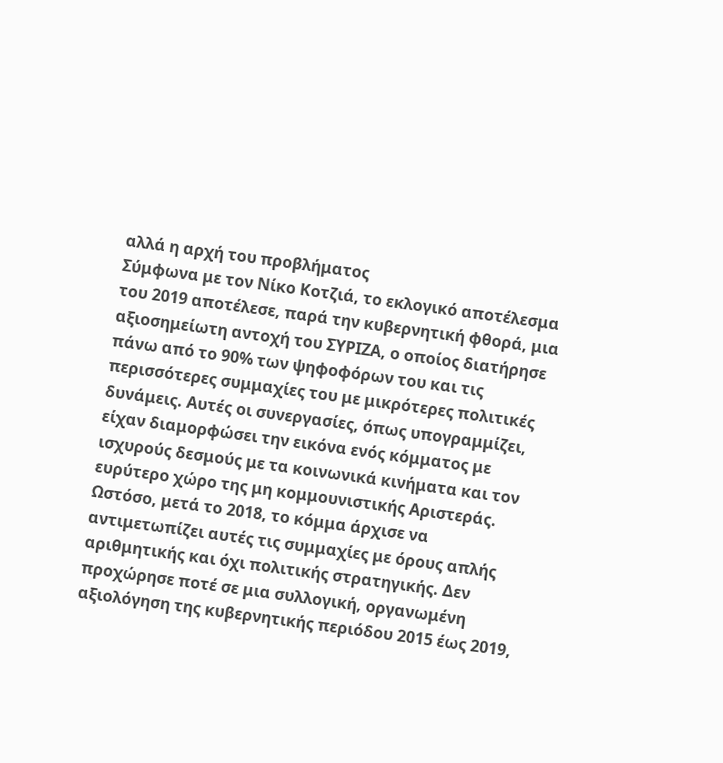αλλά η αρχή του προβλήματος
Σύμφωνα με τον Νίκο Κοτζιά, το εκλογικό αποτέλεσμα του 2019 αποτέλεσε, παρά την κυβερνητική φθορά, μια αξιοσημείωτη αντοχή του ΣΥΡΙΖΑ, ο οποίος διατήρησε πάνω από το 90% των ψηφοφόρων του και τις περισσότερες συμμαχίες του με μικρότερες πολιτικές δυνάμεις. Αυτές οι συνεργασίες, όπως υπογραμμίζει, είχαν διαμορφώσει την εικόνα ενός κόμματος με ισχυρούς δεσμούς με τα κοινωνικά κινήματα και τον ευρύτερο χώρο της μη κομμουνιστικής Αριστεράς.
Ωστόσο, μετά το 2018, το κόμμα άρχισε να αντιμετωπίζει αυτές τις συμμαχίες με όρους απλής αριθμητικής και όχι πολιτικής στρατηγικής. Δεν προχώρησε ποτέ σε μια συλλογική, οργανωμένη αξιολόγηση της κυβερνητικής περιόδου 2015 έως 2019,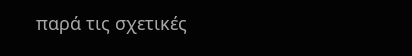παρά τις σχετικές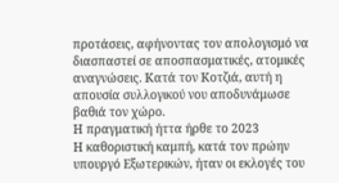προτάσεις, αφήνοντας τον απολογισμό να διασπαστεί σε αποσπασματικές, ατομικές αναγνώσεις. Κατά τον Κοτζιά, αυτή η απουσία συλλογικού νου αποδυνάμωσε βαθιά τον χώρο.
Η πραγματική ήττα ήρθε το 2023
Η καθοριστική καμπή, κατά τον πρώην υπουργό Εξωτερικών, ήταν οι εκλογές του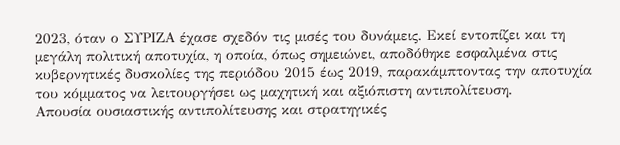2023, όταν ο ΣΥΡΙΖΑ έχασε σχεδόν τις μισές του δυνάμεις. Εκεί εντοπίζει και τη μεγάλη πολιτική αποτυχία, η οποία, όπως σημειώνει, αποδόθηκε εσφαλμένα στις κυβερνητικές δυσκολίες της περιόδου 2015 έως 2019, παρακάμπτοντας την αποτυχία του κόμματος να λειτουργήσει ως μαχητική και αξιόπιστη αντιπολίτευση.
Απουσία ουσιαστικής αντιπολίτευσης και στρατηγικές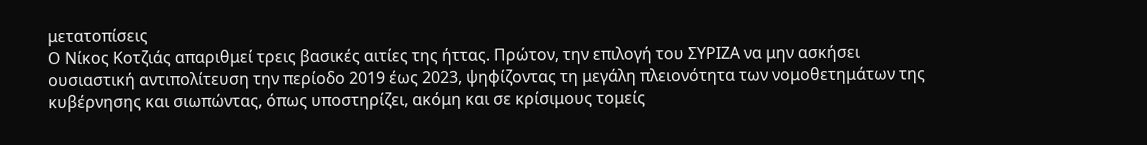μετατοπίσεις
Ο Νίκος Κοτζιάς απαριθμεί τρεις βασικές αιτίες της ήττας. Πρώτον, την επιλογή του ΣΥΡΙΖΑ να μην ασκήσει ουσιαστική αντιπολίτευση την περίοδο 2019 έως 2023, ψηφίζοντας τη μεγάλη πλειονότητα των νομοθετημάτων της κυβέρνησης και σιωπώντας, όπως υποστηρίζει, ακόμη και σε κρίσιμους τομείς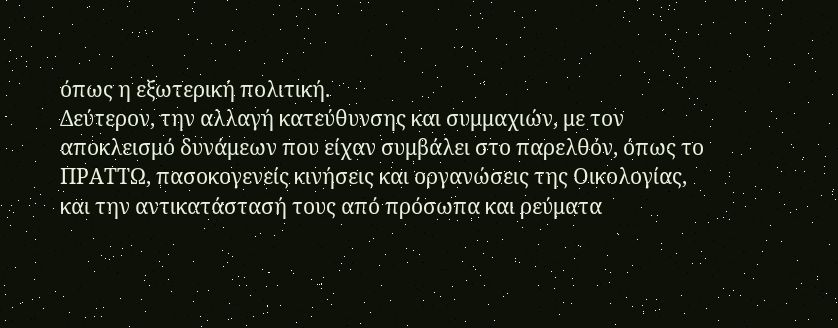όπως η εξωτερική πολιτική.
Δεύτερον, την αλλαγή κατεύθυνσης και συμμαχιών, με τον αποκλεισμό δυνάμεων που είχαν συμβάλει στο παρελθόν, όπως το ΠΡΑΤΤΩ, πασοκογενείς κινήσεις και οργανώσεις της Οικολογίας, και την αντικατάστασή τους από πρόσωπα και ρεύματα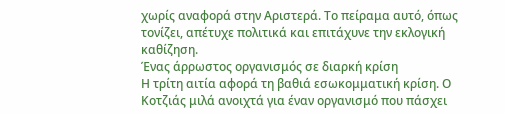χωρίς αναφορά στην Αριστερά. Το πείραμα αυτό, όπως τονίζει, απέτυχε πολιτικά και επιτάχυνε την εκλογική καθίζηση.
Ένας άρρωστος οργανισμός σε διαρκή κρίση
Η τρίτη αιτία αφορά τη βαθιά εσωκομματική κρίση. Ο Κοτζιάς μιλά ανοιχτά για έναν οργανισμό που πάσχει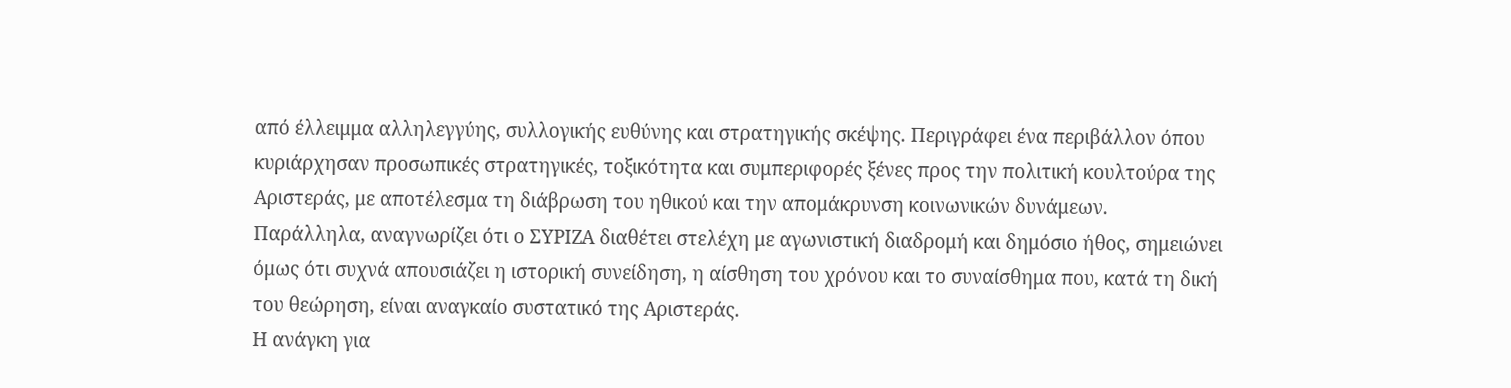από έλλειμμα αλληλεγγύης, συλλογικής ευθύνης και στρατηγικής σκέψης. Περιγράφει ένα περιβάλλον όπου κυριάρχησαν προσωπικές στρατηγικές, τοξικότητα και συμπεριφορές ξένες προς την πολιτική κουλτούρα της Αριστεράς, με αποτέλεσμα τη διάβρωση του ηθικού και την απομάκρυνση κοινωνικών δυνάμεων.
Παράλληλα, αναγνωρίζει ότι ο ΣΥΡΙΖΑ διαθέτει στελέχη με αγωνιστική διαδρομή και δημόσιο ήθος, σημειώνει όμως ότι συχνά απουσιάζει η ιστορική συνείδηση, η αίσθηση του χρόνου και το συναίσθημα που, κατά τη δική του θεώρηση, είναι αναγκαίο συστατικό της Αριστεράς.
Η ανάγκη για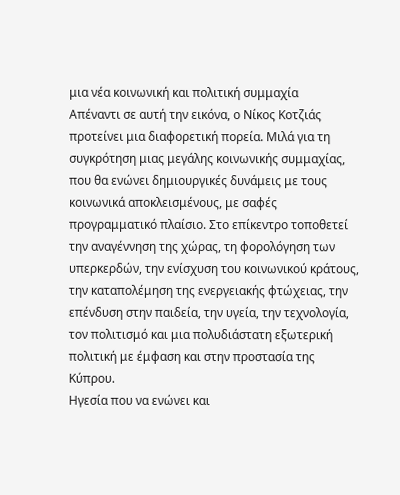μια νέα κοινωνική και πολιτική συμμαχία
Απέναντι σε αυτή την εικόνα, ο Νίκος Κοτζιάς προτείνει μια διαφορετική πορεία. Μιλά για τη συγκρότηση μιας μεγάλης κοινωνικής συμμαχίας, που θα ενώνει δημιουργικές δυνάμεις με τους κοινωνικά αποκλεισμένους, με σαφές προγραμματικό πλαίσιο. Στο επίκεντρο τοποθετεί την αναγέννηση της χώρας, τη φορολόγηση των υπερκερδών, την ενίσχυση του κοινωνικού κράτους, την καταπολέμηση της ενεργειακής φτώχειας, την επένδυση στην παιδεία, την υγεία, την τεχνολογία, τον πολιτισμό και μια πολυδιάστατη εξωτερική πολιτική με έμφαση και στην προστασία της Κύπρου.
Ηγεσία που να ενώνει και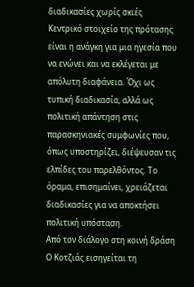διαδικασίες χωρίς σκιές
Κεντρικό στοιχείο της πρότασης είναι η ανάγκη για μια ηγεσία που να ενώνει και να εκλέγεται με απόλυτη διαφάνεια. Όχι ως τυπική διαδικασία, αλλά ως πολιτική απάντηση στις παρασκηνιακές συμφωνίες που, όπως υποστηρίζει, διέψευσαν τις ελπίδες του παρελθόντος. Το όραμα, επισημαίνει, χρειάζεται διαδικασίες για να αποκτήσει πολιτική υπόσταση.
Από τον διάλογο στη κοινή δράση
Ο Κοτζιάς εισηγείται τη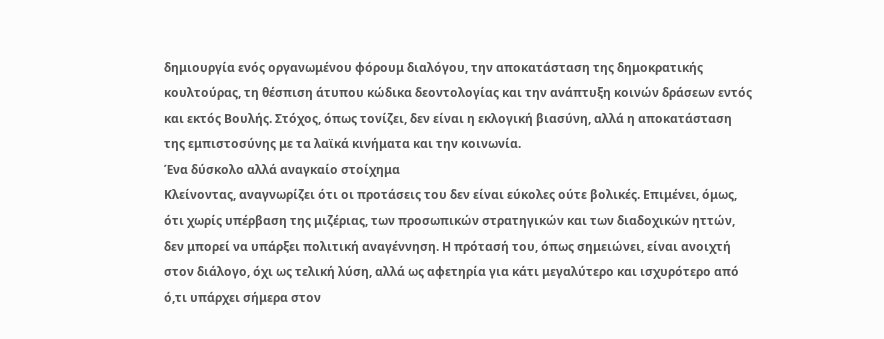δημιουργία ενός οργανωμένου φόρουμ διαλόγου, την αποκατάσταση της δημοκρατικής κουλτούρας, τη θέσπιση άτυπου κώδικα δεοντολογίας και την ανάπτυξη κοινών δράσεων εντός και εκτός Βουλής. Στόχος, όπως τονίζει, δεν είναι η εκλογική βιασύνη, αλλά η αποκατάσταση της εμπιστοσύνης με τα λαϊκά κινήματα και την κοινωνία.
Ένα δύσκολο αλλά αναγκαίο στοίχημα
Κλείνοντας, αναγνωρίζει ότι οι προτάσεις του δεν είναι εύκολες ούτε βολικές. Επιμένει, όμως, ότι χωρίς υπέρβαση της μιζέριας, των προσωπικών στρατηγικών και των διαδοχικών ηττών, δεν μπορεί να υπάρξει πολιτική αναγέννηση. Η πρότασή του, όπως σημειώνει, είναι ανοιχτή στον διάλογο, όχι ως τελική λύση, αλλά ως αφετηρία για κάτι μεγαλύτερο και ισχυρότερο από ό,τι υπάρχει σήμερα στον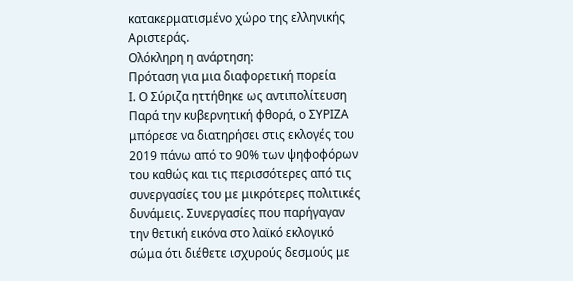κατακερματισμένο χώρο της ελληνικής Αριστεράς.
Ολόκληρη η ανάρτηση:
Πρόταση για μια διαφορετική πορεία
Ι. Ο Σύριζα ηττήθηκε ως αντιπολίτευση
Παρά την κυβερνητική φθορά, ο ΣΥΡΙΖΑ μπόρεσε να διατηρήσει στις εκλογές του 2019 πάνω από το 90% των ψηφοφόρων του καθώς και τις περισσότερες από τις συνεργασίες του με μικρότερες πολιτικές δυνάμεις. Συνεργασίες που παρήγαγαν την θετική εικόνα στο λαϊκό εκλογικό σώμα ότι διέθετε ισχυρούς δεσμούς με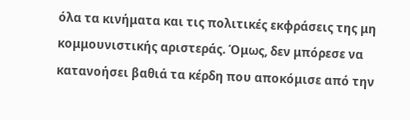όλα τα κινήματα και τις πολιτικές εκφράσεις της μη κομμουνιστικής αριστεράς. Όμως, δεν μπόρεσε να κατανοήσει βαθιά τα κέρδη που αποκόμισε από την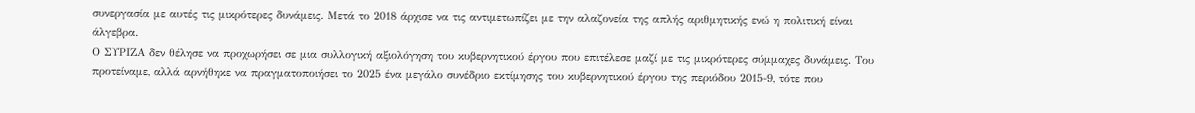συνεργασία με αυτές τις μικρότερες δυνάμεις. Μετά το 2018 άρχισε να τις αντιμετωπίζει με την αλαζονεία της απλής αριθμητικής ενώ η πολιτική είναι άλγεβρα.
Ο ΣΥΡΙΖΑ δεν θέλησε να προχωρήσει σε μια συλλογική αξιολόγηση του κυβερνητικού έργου που επιτέλεσε μαζί με τις μικρότερες σύμμαχες δυνάμεις. Του προτείναμε, αλλά αρνήθηκε να πραγματοποιήσει το 2025 ένα μεγάλο συνέδριο εκτίμησης του κυβερνητικού έργου της περιόδου 2015-9, τότε που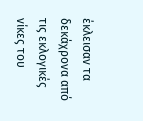έκλεισαν τα δεκάχρονα από τις εκλογικές νίκες του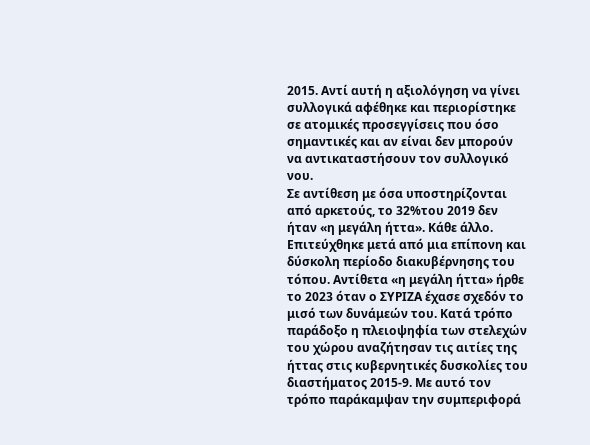2015. Αντί αυτή η αξιολόγηση να γίνει συλλογικά αφέθηκε και περιορίστηκε σε ατομικές προσεγγίσεις που όσο σημαντικές και αν είναι δεν μπορούν να αντικαταστήσουν τον συλλογικό νου.
Σε αντίθεση με όσα υποστηρίζονται από αρκετούς, το 32%του 2019 δεν ήταν «η μεγάλη ήττα». Κάθε άλλο. Επιτεύχθηκε μετά από μια επίπονη και δύσκολη περίοδο διακυβέρνησης του τόπου. Αντίθετα «η μεγάλη ήττα» ήρθε το 2023 όταν ο ΣΥΡΙΖΑ έχασε σχεδόν το μισό των δυνάμεών του. Κατά τρόπο παράδοξο η πλειοψηφία των στελεχών του χώρου αναζήτησαν τις αιτίες της ήττας στις κυβερνητικές δυσκολίες του διαστήματος 2015-9. Με αυτό τον τρόπο παράκαμψαν την συμπεριφορά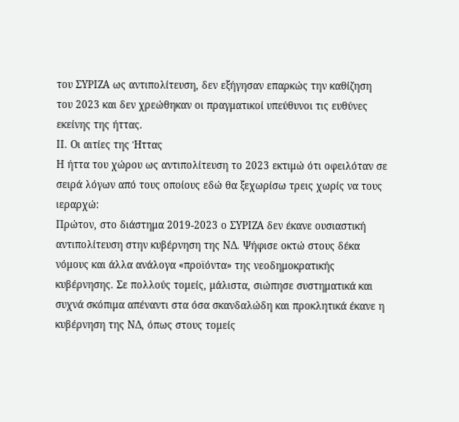του ΣΥΡΙΖΑ ως αντιπολίτευση, δεν εξήγησαν επαρκώς την καθίζηση του 2023 και δεν χρεώθηκαν οι πραγματικοί υπεύθυνοι τις ευθύνες εκείνης της ήττας.
ΙΙ. Οι αιτίες της Ήττας
Η ήττα του χώρου ως αντιπολίτευση το 2023 εκτιμώ ότι οφειλόταν σε σειρά λόγων από τους οποίους εδώ θα ξεχωρίσω τρεις χωρίς να τους ιεραρχώ:
Πρώτον, στο διάστημα 2019-2023 ο ΣΥΡΙΖΑ δεν έκανε ουσιαστική αντιπολίτευση στην κυβέρνηση της ΝΔ. Ψήφισε οκτώ στους δέκα νόμους και άλλα ανάλογα «προϊόντα» της νεοδημοκρατικής κυβέρνησης. Σε πολλούς τομείς, μάλιστα, σιώπησε συστηματικά και συχνά σκόπιμα απέναντι στα όσα σκανδαλώδη και προκλητικά έκανε η κυβέρνηση της ΝΔ, όπως στους τομείς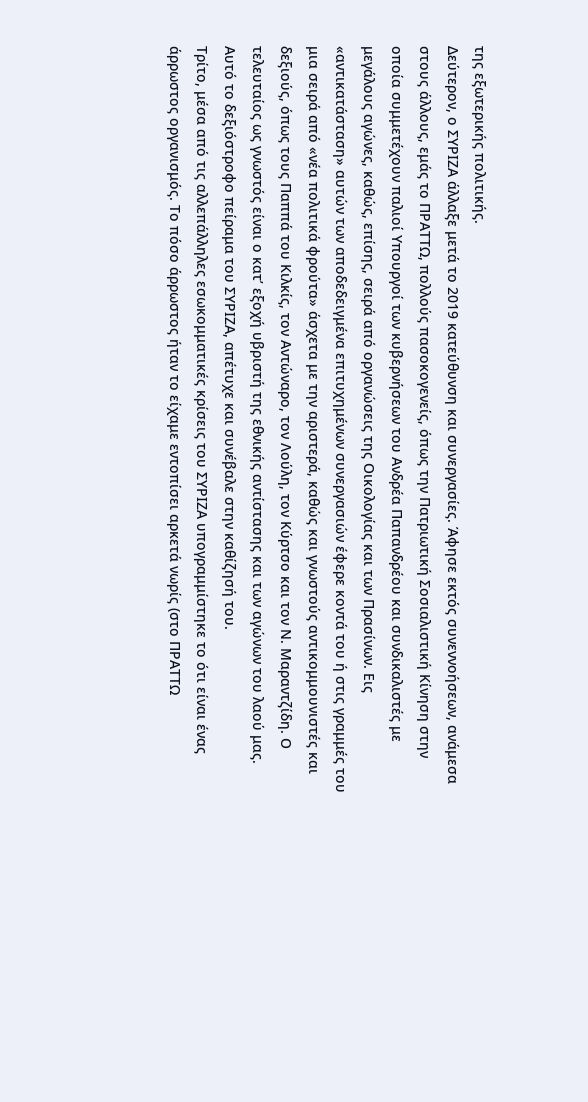της εξωτερικής πολιτικής.
Δεύτερον, ο ΣΥΡΙΖΑ άλλαξε μετά το 2019 κατεύθυνση και συνεργασίες. Άφησε εκτός συνεννοήσεων, ανάμεσα στους άλλους, εμάς το ΠΡΑΤΤΩ, πολλούς πασοκογενείς, όπως την Πατριωτική Σοσιαλιστική Κίνηση στην οποία συμμετέχουν παλιοί Υπουργοί των κυβερνήσεων του Ανδρέα Παπανδρέου και συνδικαλιστές με μεγάλους αγώνες, καθώς, επίσης, σειρά από οργανώσεις της Οικολογίας και των Πρασίνων. Εις «αντικατάσταση» αυτών των αποδεδειγμένα επιτυχημένων συνεργασιών έφερε κοντά του ή στις γραμμές του μια σειρά από «νέα πολιτικά φρούτα» άσχετα με την αριστερά, καθώς και γνωστούς αντικομμουνιστές και δεξιούς, όπως τους Παππά του Κιλκίς, τον Αντώναρο, τον Λούλη, τον Κύρτσο και τον Ν. Μαραντζίδη. Ο τελευταίος ως γνωστός είναι ο κατ’ εξοχή υβριστή της εθνικής αντίστασης και των αγώνων του λαού μας. Αυτό το δεξιόστροφο πείραμα του ΣΥΡΙΖΑ, απέτυχε και συνέβαλε στην καθίζησή του.
Τρίτο, μέσα από τις αλλεπάλληλες εσωκομματικές κρίσεις του ΣΥΡΙΖΑ υπογραμμίστηκε το ότι είναι ένας άρρωστος οργανισμός. Το πόσο άρρωστος ήταν το είχαμε εντοπίσει αρκετά νωρίς (στο ΠΡΑΤΤΩ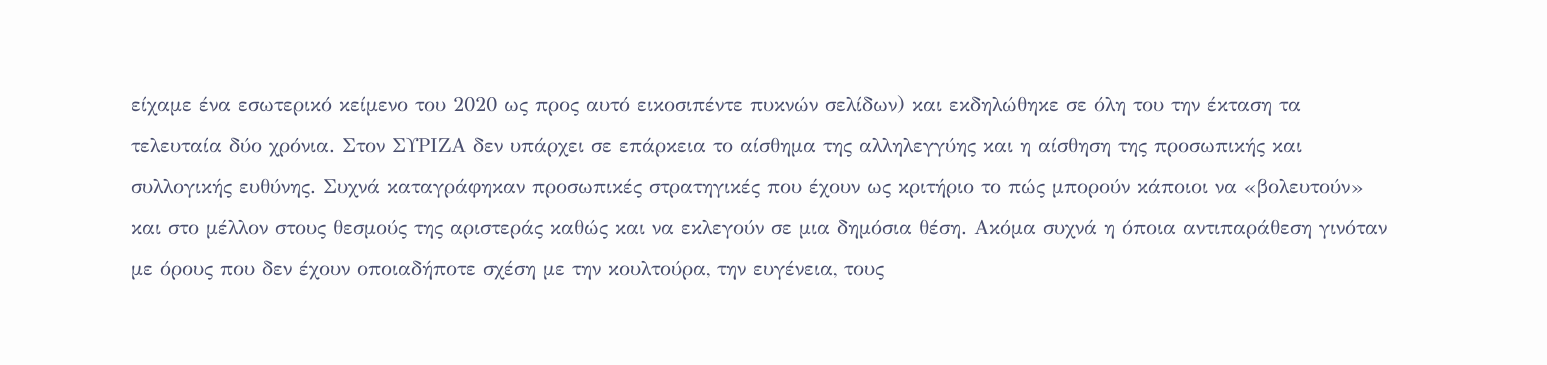είχαμε ένα εσωτερικό κείμενο του 2020 ως προς αυτό εικοσιπέντε πυκνών σελίδων) και εκδηλώθηκε σε όλη του την έκταση τα τελευταία δύο χρόνια. Στον ΣΥΡΙΖΑ δεν υπάρχει σε επάρκεια το αίσθημα της αλληλεγγύης και η αίσθηση της προσωπικής και συλλογικής ευθύνης. Συχνά καταγράφηκαν προσωπικές στρατηγικές που έχουν ως κριτήριο το πώς μπορούν κάποιοι να «βολευτούν» και στο μέλλον στους θεσμούς της αριστεράς καθώς και να εκλεγούν σε μια δημόσια θέση. Ακόμα συχνά η όποια αντιπαράθεση γινόταν με όρους που δεν έχουν οποιαδήποτε σχέση με την κουλτούρα, την ευγένεια, τους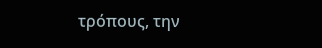τρόπους, την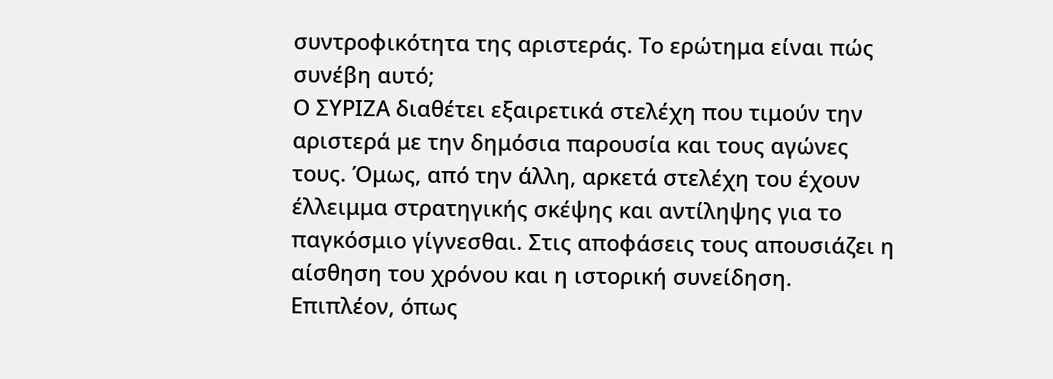συντροφικότητα της αριστεράς. Το ερώτημα είναι πώς συνέβη αυτό;
Ο ΣΥΡΙΖΑ διαθέτει εξαιρετικά στελέχη που τιμούν την αριστερά με την δημόσια παρουσία και τους αγώνες τους. Όμως, από την άλλη, αρκετά στελέχη του έχουν έλλειμμα στρατηγικής σκέψης και αντίληψης για το παγκόσμιο γίγνεσθαι. Στις αποφάσεις τους απουσιάζει η αίσθηση του χρόνου και η ιστορική συνείδηση. Επιπλέον, όπως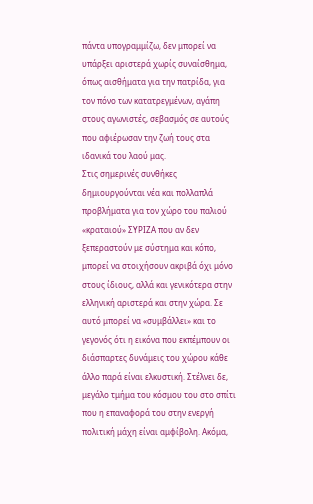πάντα υπογραμμίζω, δεν μπορεί να υπάρξει αριστερά χωρίς συναίσθημα, όπως αισθήματα για την πατρίδα, για τον πόνο των κατατρεγμένων, αγάπη στους αγωνιστές, σεβασμός σε αυτούς που αφιέρωσαν την ζωή τους στα ιδανικά του λαού μας.
Στις σημερινές συνθήκες δημιουργούνται νέα και πολλαπλά προβλήματα για τον χώρο του παλιού «κραταιού» ΣΥΡΙΖΑ που αν δεν ξεπεραστούν με σύστημα και κόπο, μπορεί να στοιχήσουν ακριβά όχι μόνο στους ίδιους, αλλά και γενικότερα στην ελληνική αριστερά και στην χώρα. Σε αυτό μπορεί να «συμβάλλει» και το γεγονός ότι η εικόνα που εκπέμπουν οι διάσπαρτες δυνάμεις του χώρου κάθε άλλο παρά είναι ελκυστική. Στέλνει δε, μεγάλο τμήμα του κόσμου του στο σπίτι που η επαναφορά του στην ενεργή πολιτική μάχη είναι αμφίβολη. Ακόμα,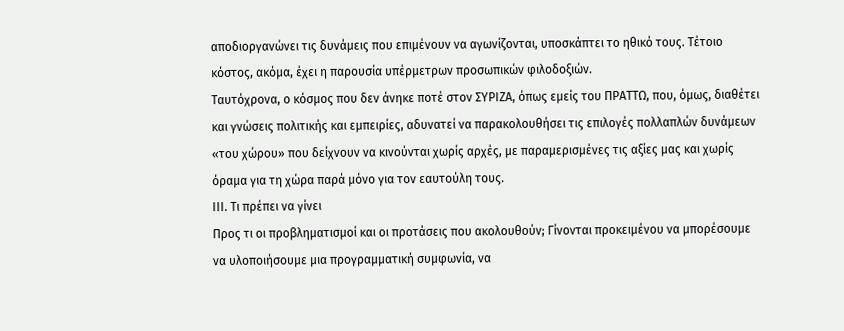αποδιοργανώνει τις δυνάμεις που επιμένουν να αγωνίζονται, υποσκάπτει το ηθικό τους. Τέτοιο κόστος, ακόμα, έχει η παρουσία υπέρμετρων προσωπικών φιλοδοξιών.
Ταυτόχρονα, ο κόσμος που δεν άνηκε ποτέ στον ΣΥΡΙΖΑ, όπως εμείς του ΠΡΑΤΤΩ, που, όμως, διαθέτει και γνώσεις πολιτικής και εμπειρίες, αδυνατεί να παρακολουθήσει τις επιλογές πολλαπλών δυνάμεων «του χώρου» που δείχνουν να κινούνται χωρίς αρχές, με παραμερισμένες τις αξίες μας και χωρίς όραμα για τη χώρα παρά μόνο για τον εαυτούλη τους.
ΙΙΙ. Τι πρέπει να γίνει
Προς τι οι προβληματισμοί και οι προτάσεις που ακολουθούν; Γίνονται προκειμένου να μπορέσουμε να υλοποιήσουμε μια προγραμματική συμφωνία, να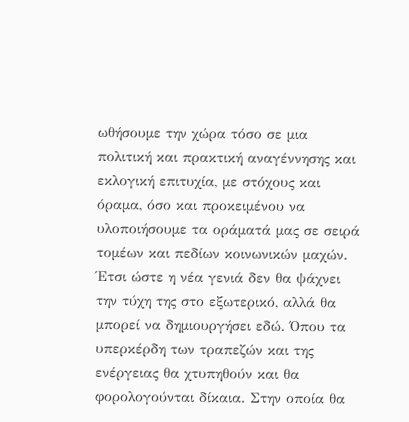ωθήσουμε την χώρα τόσο σε μια πολιτική και πρακτική αναγέννησης και εκλογική επιτυχία, με στόχους και όραμα, όσο και προκειμένου να υλοποιήσουμε τα οράματά μας σε σειρά τομέων και πεδίων κοινωνικών μαχών. Έτσι ώστε η νέα γενιά δεν θα ψάχνει την τύχη της στο εξωτερικό, αλλά θα μπορεί να δημιουργήσει εδώ. Όπου τα υπερκέρδη των τραπεζών και της ενέργειας θα χτυπηθούν και θα φορολογούνται δίκαια. Στην οποία θα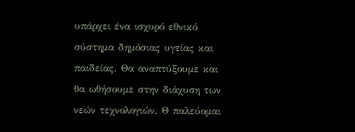υπάρχει ένα ισχυρό εθνικό σύστημα δημόσιας υγείας και παιδείας. Θα αναπτύξουμε και θα ωθήσουμε στην διάχυση των νεών τεχνολογιών. Θ παλεύομαι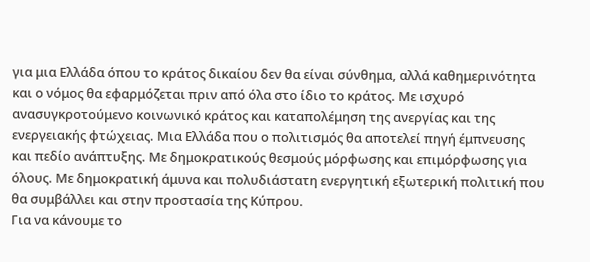για μια Ελλάδα όπου το κράτος δικαίου δεν θα είναι σύνθημα, αλλά καθημερινότητα και ο νόμος θα εφαρμόζεται πριν από όλα στο ίδιο το κράτος. Με ισχυρό ανασυγκροτούμενο κοινωνικό κράτος και καταπολέμηση της ανεργίας και της ενεργειακής φτώχειας. Μια Ελλάδα που ο πολιτισμός θα αποτελεί πηγή έμπνευσης και πεδίο ανάπτυξης. Με δημοκρατικούς θεσμούς μόρφωσης και επιμόρφωσης για όλους. Με δημοκρατική άμυνα και πολυδιάστατη ενεργητική εξωτερική πολιτική που θα συμβάλλει και στην προστασία της Κύπρου.
Για να κάνουμε το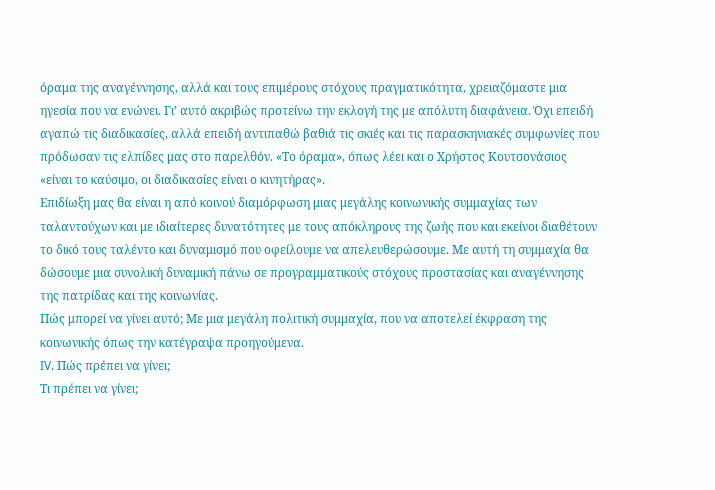όραμα της αναγέννησης, αλλά και τους επιμέρους στόχους πραγματικότητα, χρειαζόμαστε μια ηγεσία που να ενώνει. Γι’ αυτό ακριβώς προτείνω την εκλογή της με απόλυτη διαφάνεια. Όχι επειδή αγαπώ τις διαδικασίες, αλλά επειδή αντιπαθώ βαθιά τις σκιές και τις παρασκηνιακές συμφωνίες που πρόδωσαν τις ελπίδες μας στο παρελθόν. «Το όραμα», όπως λέει και ο Χρήστος Κουτσονάσιος «είναι το καύσιμο, οι διαδικασίες είναι ο κινητήρας».
Επιδίωξη μας θα είναι η από κοινού διαμόρφωση μιας μεγάλης κοινωνικής συμμαχίας των ταλαντούχων και με ιδιαίτερες δυνατότητες με τους απόκληρους της ζωής που και εκείνοι διαθέτουν το δικό τους ταλέντο και δυναμισμό που οφείλουμε να απελευθερώσουμε. Με αυτή τη συμμαχία θα δώσουμε μια συνολική δυναμική πάνω σε προγραμματικούς στόχους προστασίας και αναγέννησης της πατρίδας και της κοινωνίας.
Πώς μπορεί να γίνει αυτό; Με μια μεγάλη πολιτική συμμαχία, που να αποτελεί έκφραση της κοινωνικής όπως την κατέγραψα προηγούμενα.
IV. Πώς πρέπει να γίνει;
Τι πρέπει να γίνει;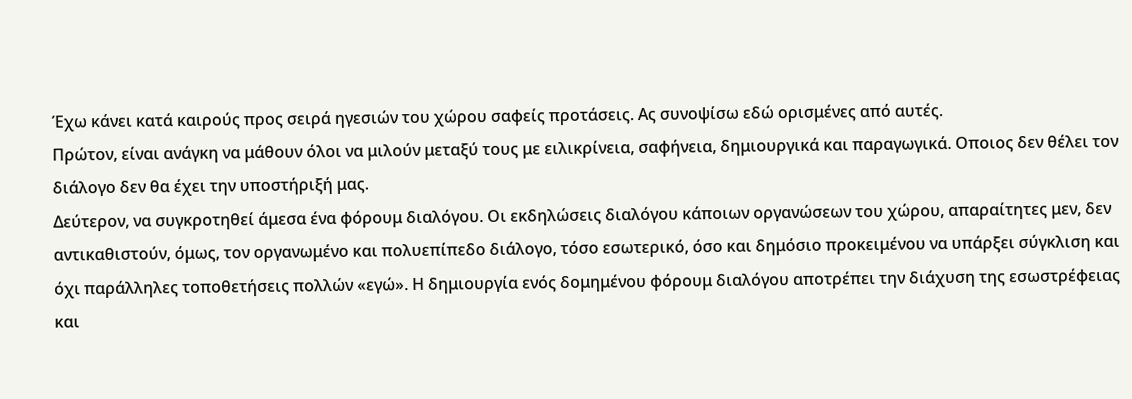Έχω κάνει κατά καιρούς προς σειρά ηγεσιών του χώρου σαφείς προτάσεις. Ας συνοψίσω εδώ ορισμένες από αυτές.
Πρώτον, είναι ανάγκη να μάθουν όλοι να μιλούν μεταξύ τους με ειλικρίνεια, σαφήνεια, δημιουργικά και παραγωγικά. Οποιος δεν θέλει τον διάλογο δεν θα έχει την υποστήριξή μας.
Δεύτερον, να συγκροτηθεί άμεσα ένα φόρουμ διαλόγου. Οι εκδηλώσεις διαλόγου κάποιων οργανώσεων του χώρου, απαραίτητες μεν, δεν αντικαθιστούν, όμως, τον οργανωμένο και πολυεπίπεδο διάλογο, τόσο εσωτερικό, όσο και δημόσιο προκειμένου να υπάρξει σύγκλιση και όχι παράλληλες τοποθετήσεις πολλών «εγώ». Η δημιουργία ενός δομημένου φόρουμ διαλόγου αποτρέπει την διάχυση της εσωστρέφειας και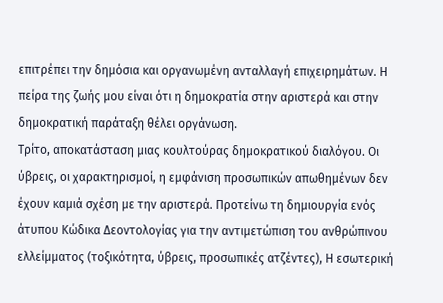επιτρέπει την δημόσια και οργανωμένη ανταλλαγή επιχειρημάτων. Η πείρα της ζωής μου είναι ότι η δημοκρατία στην αριστερά και στην δημοκρατική παράταξη θέλει οργάνωση.
Τρίτο, αποκατάσταση μιας κουλτούρας δημοκρατικού διαλόγου. Οι ύβρεις, οι χαρακτηρισμοί, η εμφάνιση προσωπικών απωθημένων δεν έχουν καμιά σχέση με την αριστερά. Προτείνω τη δημιουργία ενός άτυπου Κώδικα Δεοντολογίας για την αντιμετώπιση του ανθρώπινου ελλείμματος (τοξικότητα, ύβρεις, προσωπικές ατζέντες), Η εσωτερική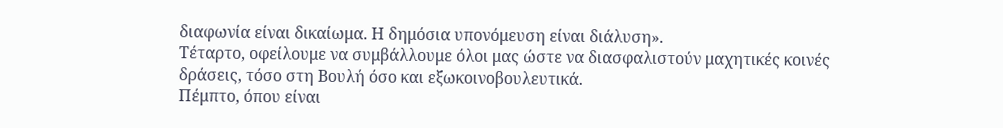διαφωνία είναι δικαίωμα. Η δημόσια υπονόμευση είναι διάλυση».
Τέταρτο, οφείλουμε να συμβάλλουμε όλοι μας ώστε να διασφαλιστούν μαχητικές κοινές δράσεις, τόσο στη Βουλή όσο και εξωκοινοβουλευτικά.
Πέμπτο, όπου είναι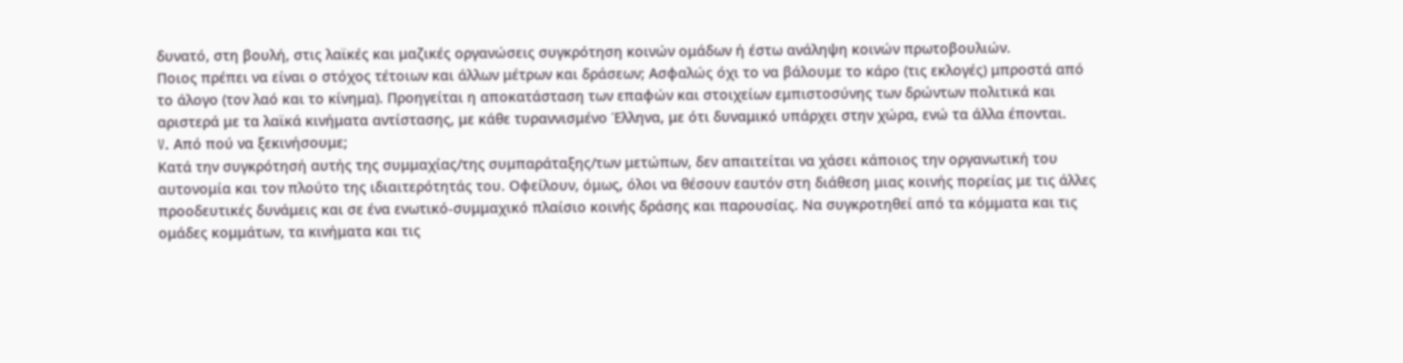δυνατό, στη βουλή, στις λαϊκές και μαζικές οργανώσεις συγκρότηση κοινών ομάδων ή έστω ανάληψη κοινών πρωτοβουλιών.
Ποιος πρέπει να είναι ο στόχος τέτοιων και άλλων μέτρων και δράσεων; Ασφαλώς όχι το να βάλουμε το κάρο (τις εκλογές) μπροστά από το άλογο (τον λαό και το κίνημα). Προηγείται η αποκατάσταση των επαφών και στοιχείων εμπιστοσύνης των δρώντων πολιτικά και αριστερά με τα λαϊκά κινήματα αντίστασης, με κάθε τυραννισμένο Έλληνα, με ότι δυναμικό υπάρχει στην χώρα, ενώ τα άλλα έπονται.
V. Από πού να ξεκινήσουμε;
Κατά την συγκρότησή αυτής της συμμαχίας/της συμπαράταξης/των μετώπων, δεν απαιτείται να χάσει κάποιος την οργανωτική του αυτονομία και τον πλούτο της ιδιαιτερότητάς του. Οφείλουν, όμως, όλοι να θέσουν εαυτόν στη διάθεση μιας κοινής πορείας με τις άλλες προοδευτικές δυνάμεις και σε ένα ενωτικό-συμμαχικό πλαίσιο κοινής δράσης και παρουσίας. Να συγκροτηθεί από τα κόμματα και τις ομάδες κομμάτων, τα κινήματα και τις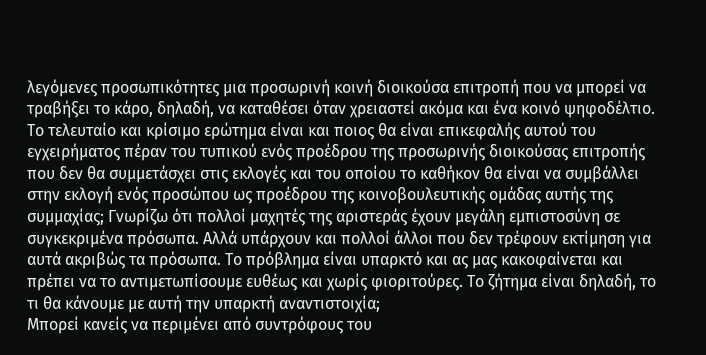λεγόμενες προσωπικότητες μια προσωρινή κοινή διοικούσα επιτροπή που να μπορεί να τραβήξει το κάρο, δηλαδή, να καταθέσει όταν χρειαστεί ακόμα και ένα κοινό ψηφοδέλτιο.
Το τελευταίο και κρίσιμο ερώτημα είναι και ποιος θα είναι επικεφαλής αυτού του εγχειρήματος πέραν του τυπικού ενός προέδρου της προσωρινής διοικούσας επιτροπής που δεν θα συμμετάσχει στις εκλογές και του οποίου το καθήκον θα είναι να συμβάλλει στην εκλογή ενός προσώπου ως προέδρου της κοινοβουλευτικής ομάδας αυτής της συμμαχίας; Γνωρίζω ότι πολλοί μαχητές της αριστεράς έχουν μεγάλη εμπιστοσύνη σε συγκεκριμένα πρόσωπα. Αλλά υπάρχουν και πολλοί άλλοι που δεν τρέφουν εκτίμηση για αυτά ακριβώς τα πρόσωπα. Το πρόβλημα είναι υπαρκτό και ας μας κακοφαίνεται και πρέπει να το αντιμετωπίσουμε ευθέως και χωρίς φιοριτούρες. Το ζήτημα είναι δηλαδή, το τι θα κάνουμε με αυτή την υπαρκτή αναντιστοιχία;
Μπορεί κανείς να περιμένει από συντρόφους του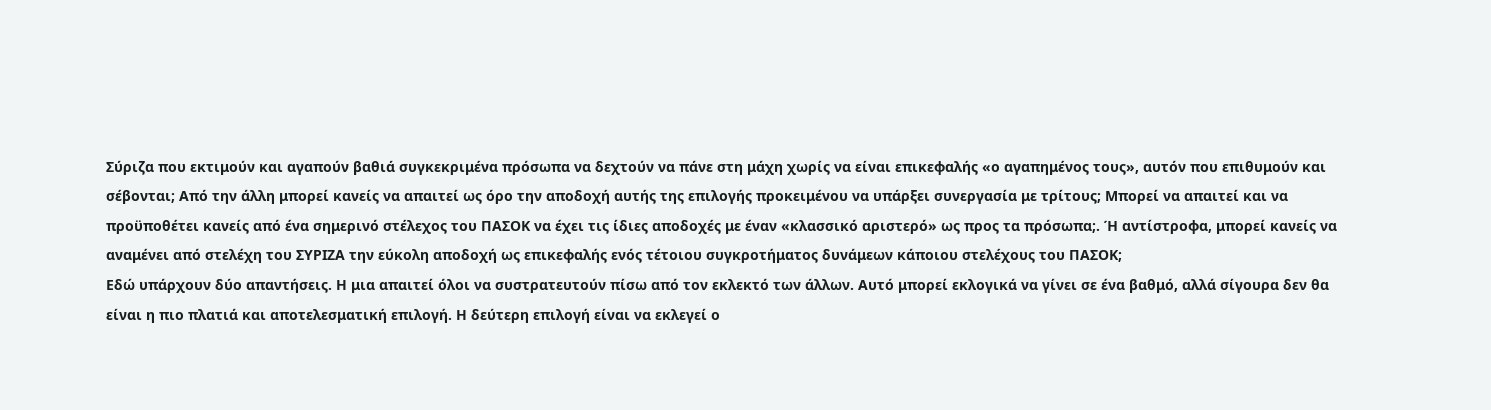Σύριζα που εκτιμούν και αγαπούν βαθιά συγκεκριμένα πρόσωπα να δεχτούν να πάνε στη μάχη χωρίς να είναι επικεφαλής «ο αγαπημένος τους», αυτόν που επιθυμούν και σέβονται; Από την άλλη μπορεί κανείς να απαιτεί ως όρο την αποδοχή αυτής της επιλογής προκειμένου να υπάρξει συνεργασία με τρίτους; Μπορεί να απαιτεί και να προϋποθέτει κανείς από ένα σημερινό στέλεχος του ΠΑΣΟΚ να έχει τις ίδιες αποδοχές με έναν «κλασσικό αριστερό» ως προς τα πρόσωπα;. Ή αντίστροφα, μπορεί κανείς να αναμένει από στελέχη του ΣΥΡΙΖΑ την εύκολη αποδοχή ως επικεφαλής ενός τέτοιου συγκροτήματος δυνάμεων κάποιου στελέχους του ΠΑΣΟΚ;
Εδώ υπάρχουν δύο απαντήσεις. Η μια απαιτεί όλοι να συστρατευτούν πίσω από τον εκλεκτό των άλλων. Αυτό μπορεί εκλογικά να γίνει σε ένα βαθμό, αλλά σίγουρα δεν θα είναι η πιο πλατιά και αποτελεσματική επιλογή. Η δεύτερη επιλογή είναι να εκλεγεί ο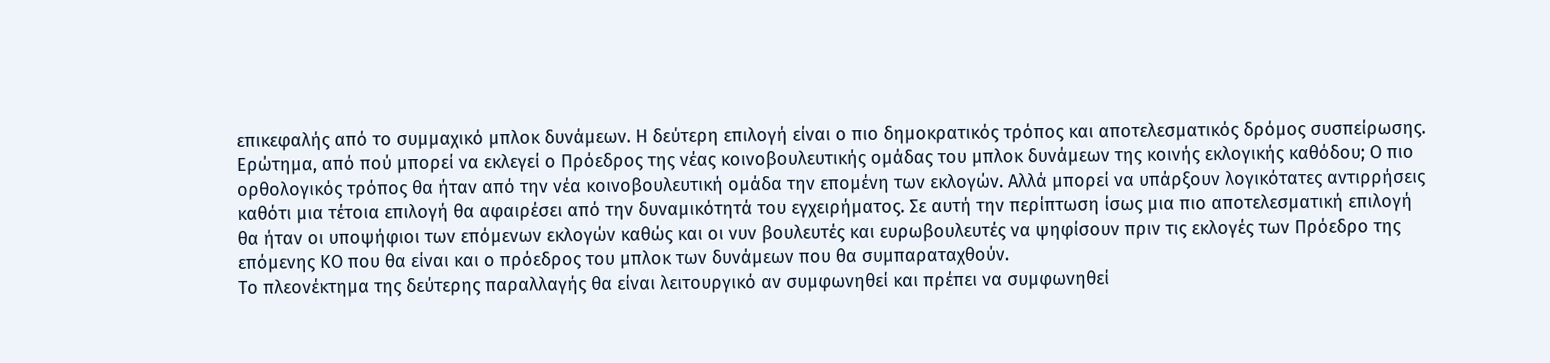επικεφαλής από το συμμαχικό μπλοκ δυνάμεων. Η δεύτερη επιλογή είναι ο πιο δημοκρατικός τρόπος και αποτελεσματικός δρόμος συσπείρωσης.
Ερώτημα, από πού μπορεί να εκλεγεί ο Πρόεδρος της νέας κοινοβουλευτικής ομάδας του μπλοκ δυνάμεων της κοινής εκλογικής καθόδου; Ο πιο ορθολογικός τρόπος θα ήταν από την νέα κοινοβουλευτική ομάδα την επομένη των εκλογών. Αλλά μπορεί να υπάρξουν λογικότατες αντιρρήσεις καθότι μια τέτοια επιλογή θα αφαιρέσει από την δυναμικότητά του εγχειρήματος. Σε αυτή την περίπτωση ίσως μια πιο αποτελεσματική επιλογή θα ήταν οι υποψήφιοι των επόμενων εκλογών καθώς και οι νυν βουλευτές και ευρωβουλευτές να ψηφίσουν πριν τις εκλογές των Πρόεδρο της επόμενης ΚΟ που θα είναι και ο πρόεδρος του μπλοκ των δυνάμεων που θα συμπαραταχθούν.
Το πλεονέκτημα της δεύτερης παραλλαγής θα είναι λειτουργικό αν συμφωνηθεί και πρέπει να συμφωνηθεί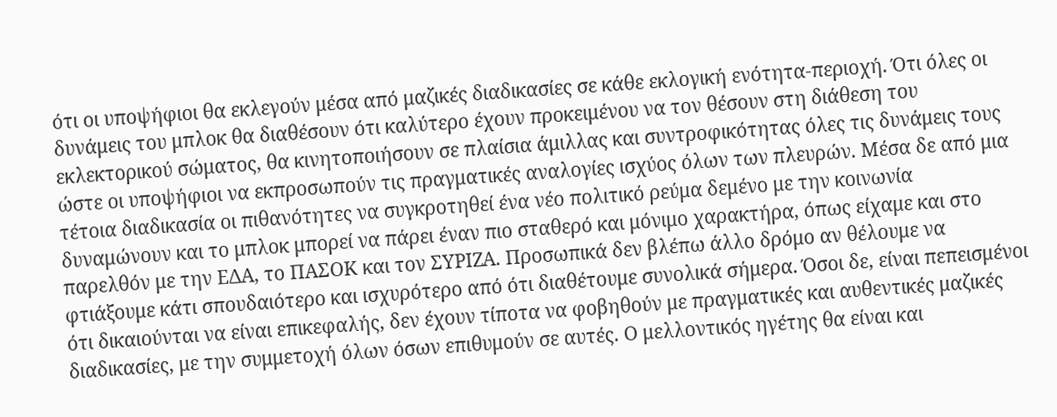ότι οι υποψήφιοι θα εκλεγούν μέσα από μαζικές διαδικασίες σε κάθε εκλογική ενότητα-περιοχή. Ότι όλες οι δυνάμεις του μπλοκ θα διαθέσουν ότι καλύτερο έχουν προκειμένου να τον θέσουν στη διάθεση του εκλεκτορικού σώματος, θα κινητοποιήσουν σε πλαίσια άμιλλας και συντροφικότητας όλες τις δυνάμεις τους ώστε οι υποψήφιοι να εκπροσωπούν τις πραγματικές αναλογίες ισχύος όλων των πλευρών. Μέσα δε από μια τέτοια διαδικασία οι πιθανότητες να συγκροτηθεί ένα νέο πολιτικό ρεύμα δεμένο με την κοινωνία δυναμώνουν και το μπλοκ μπορεί να πάρει έναν πιο σταθερό και μόνιμο χαρακτήρα, όπως είχαμε και στο παρελθόν με την ΕΔΑ, το ΠΑΣΟΚ και τον ΣΥΡΙΖΑ. Προσωπικά δεν βλέπω άλλο δρόμο αν θέλουμε να φτιάξουμε κάτι σπουδαιότερο και ισχυρότερο από ότι διαθέτουμε συνολικά σήμερα. Όσοι δε, είναι πεπεισμένοι ότι δικαιούνται να είναι επικεφαλής, δεν έχουν τίποτα να φοβηθούν με πραγματικές και αυθεντικές μαζικές διαδικασίες, με την συμμετοχή όλων όσων επιθυμούν σε αυτές. Ο μελλοντικός ηγέτης θα είναι και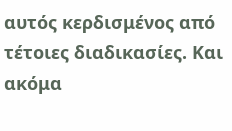αυτός κερδισμένος από τέτοιες διαδικασίες. Και ακόμα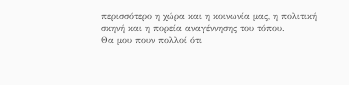περισσότερο η χώρα και η κοινωνία μας, η πολιτική σκηνή και η πορεία αναγέννησης του τόπου.
Θα μου πουν πολλοί ότι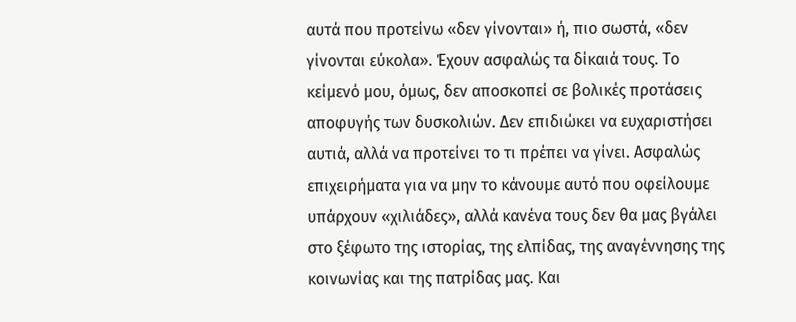αυτά που προτείνω «δεν γίνονται» ή, πιο σωστά, «δεν γίνονται εύκολα». Έχουν ασφαλώς τα δίκαιά τους. Το κείμενό μου, όμως, δεν αποσκοπεί σε βολικές προτάσεις αποφυγής των δυσκολιών. Δεν επιδιώκει να ευχαριστήσει αυτιά, αλλά να προτείνει το τι πρέπει να γίνει. Ασφαλώς επιχειρήματα για να μην το κάνουμε αυτό που οφείλουμε υπάρχουν «χιλιάδες», αλλά κανένα τους δεν θα μας βγάλει στο ξέφωτο της ιστορίας, της ελπίδας, της αναγέννησης της κοινωνίας και της πατρίδας μας. Και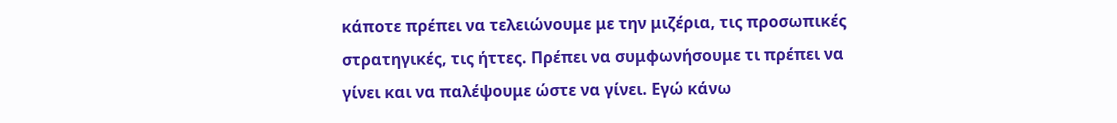κάποτε πρέπει να τελειώνουμε με την μιζέρια, τις προσωπικές στρατηγικές, τις ήττες. Πρέπει να συμφωνήσουμε τι πρέπει να γίνει και να παλέψουμε ώστε να γίνει. Εγώ κάνω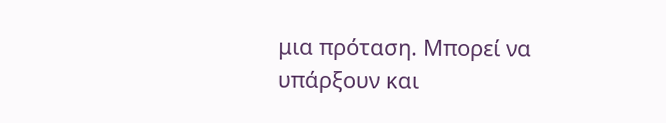μια πρόταση. Μπορεί να υπάρξουν και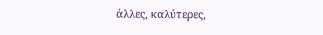άλλες, καλύτερες,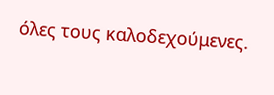όλες τους καλοδεχούμενες.